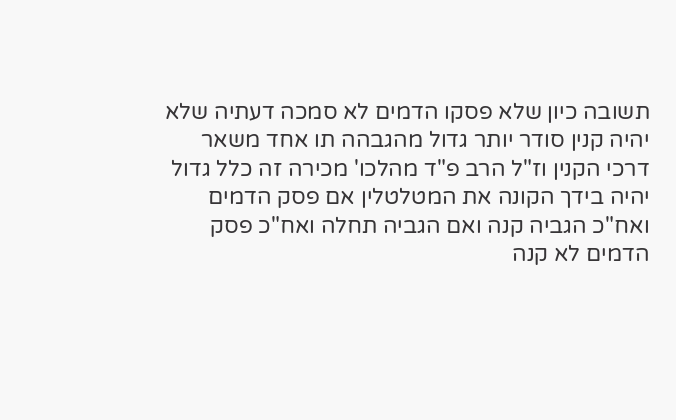תשובה כיון שלא פסקו הדמים לא סמכה דעתיה שלא יהיה קנין סודר יותר גדול מהגבהה תו אחד משאר דרכי הקנין וז"ל הרב פ"ד מהלכו' מכירה זה כלל גדול יהיה בידך הקונה את המטלטלין אם פסק הדמים ואח"כ הגביה קנה ואם הגביה תחלה ואח"כ פסק הדמים לא קנה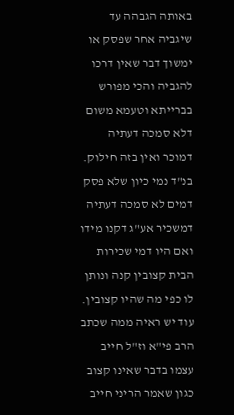באותה הגבהה עד שיגביה אחר שפסק או ימשוך דבר שאין דרכו להגביה והכי מפורש בברייתא וטעמא משום דלא סמכה דעתיה דמוכר ואין בזה חילוק. בנ"ד נמי כיון שלא פסק דמים לא סמכה דעתיה דמשכיר אע"ג דקנו מידו ואם היו דמי שכירות הבית קצובין קנה ונותן לו כפי מה שהיו קצובין. עוד יש ראיה ממה שכתב הרב פי"א וז"ל חייב עצמו בדבר שאינו קצוב כגון שאמר הריני חייב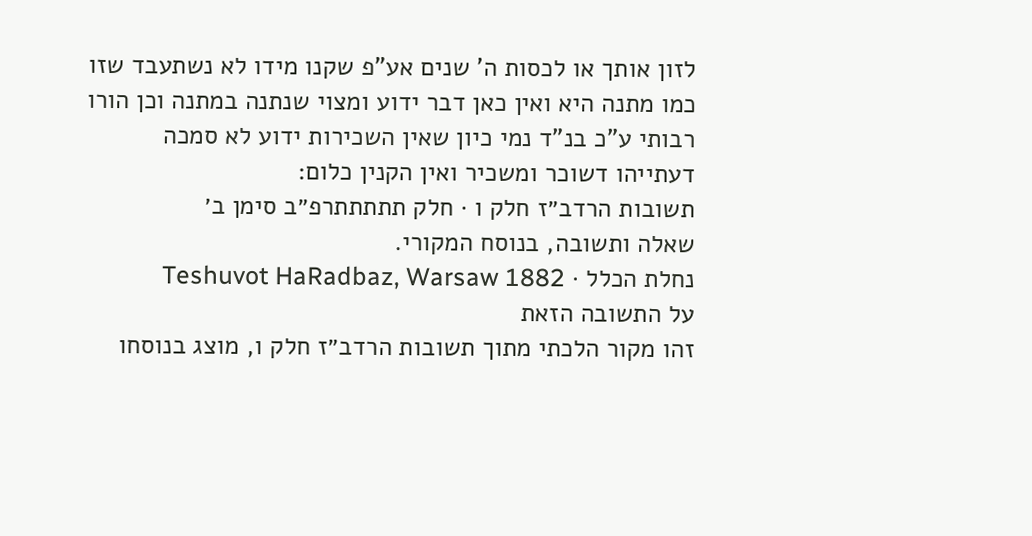לזון אותך או לכסות ה' שנים אע"פ שקנו מידו לא נשתעבד שזו כמו מתנה היא ואין כאן דבר ידוע ומצוי שנתנה במתנה וכן הורו רבותי ע"כ בנ"ד נמי כיון שאין השכירות ידוע לא סמכה דעתייהו דשוכר ומשכיר ואין הקנין כלום:
תשובות הרדב״ז חלק ו · חלק תתתתתרפ״ב סימן ב׳
שאלה ותשובה, בנוסח המקורי.
נחלת הכלל · Teshuvot HaRadbaz, Warsaw 1882
על התשובה הזאת
זהו מקור הלכתי מתוך תשובות הרדב״ז חלק ו, מוצג בנוסחו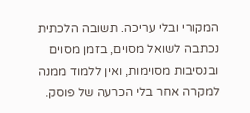המקורי ובלי עריכה. תשובה הלכתית נכתבה לשואל מסוים, בזמן מסוים ובנסיבות מסוימות, ואין ללמוד ממנה למקרה אחר בלי הכרעה של פוסק.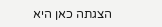הצגתה כאן היא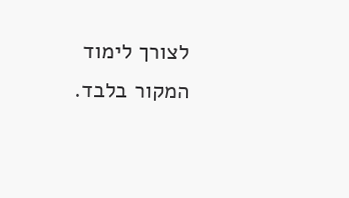לצורך לימוד המקור בלבד.